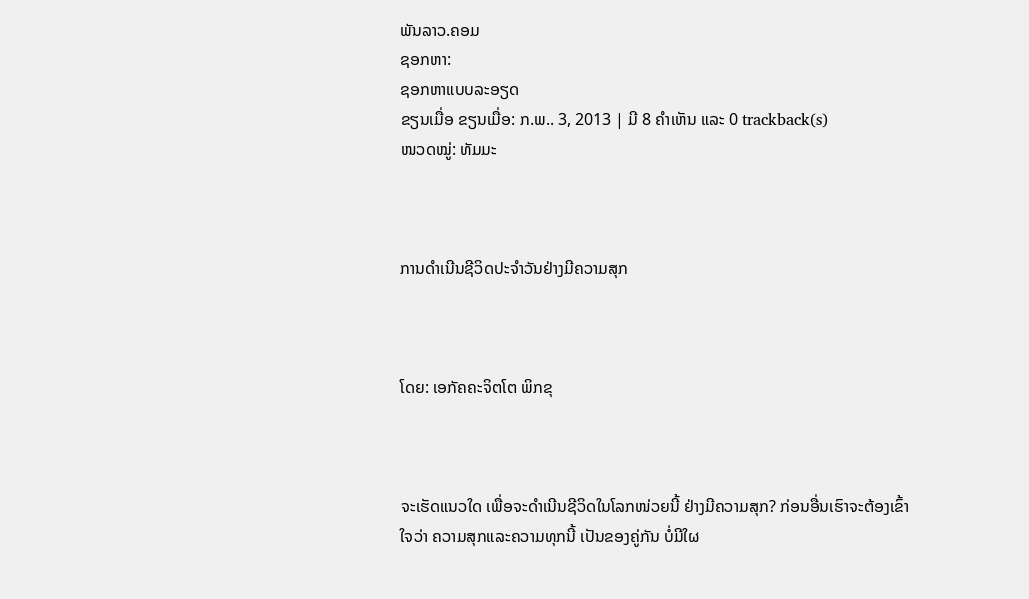ພັນລາວ.ຄອມ
ຊອກຫາ:
ຊອກຫາແບບລະອຽດ
ຂຽນເມື່ອ ຂຽນເມື່ອ: ກ.ພ.. 3, 2013 | ມີ 8 ຄຳເຫັນ ແລະ 0 trackback(s)
ໜວດໝູ່: ທັມມະ



ການດຳເນີນຊີວິດປະຈຳວັນຢ່າງມີຄວາມສຸກ



ໂດຍ: ເອກັຄຄະຈິຕໂຕ ພິກຂຸ



ຈະເຮັດແນວໃດ ເພື່ອຈະດຳເນີນຊີວິດໃນໂລກໜ່ວຍນີ້ ຢ່າງມີຄວາມສຸກ? ກ່ອນອື່ນເຮົາຈະຕ້ອງເຂົ້າໃຈວ່າ ຄວາມສຸກແລະຄວາມທຸກນີ້ ເປັນຂອງຄູ່ກັນ ບໍ່ມີໃຜ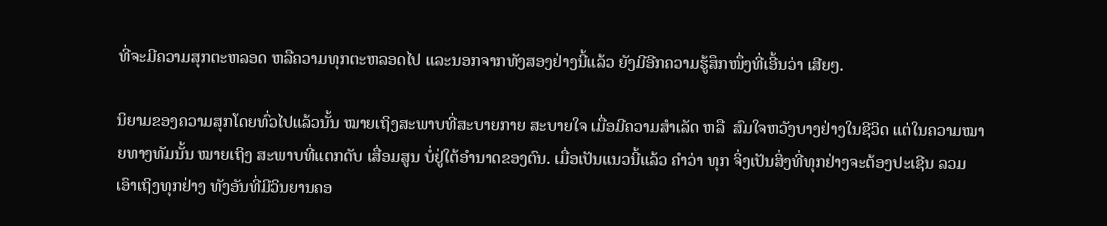ທີ່ຈະມີຄວາມສຸກຕະຫລອດ ຫລືຄວາມທຸກຕະຫລອດໄປ ແລະນອກຈາກທັງສອງຢ່າງນີ້ແລ້ວ ຍັງມີອີກຄວາມຮູ້ສຶກໜຶ່ງທີ່ເອີ້ນວ່າ ເສີຍໆ.

ນິຍາມຂອງຄວາມສຸກໂດຍທົ່ວໄປແລ້ວນັ້ນ ໝາຍເຖິງສະພາບທີ່ສະບາຍກາຍ ສະບາຍໃຈ ເມື່ອມີຄວາມສຳເລັດ ຫລື  ສົມໃຈຫວັງບາງຢ່າງໃນຊີວິດ ແຕ່ໃນຄວາມໝາຍທາງທັມນັ້ນ ໝາຍເຖິງ ສະພາບທີ່ແຕກດັບ ເສື່ອມສູນ ບໍ່ຢູ່ໃຕ້ອຳນາດຂອງຕົນ. ເມື່ອເປັນແນວນີ້ແລ້ວ ຄຳວ່າ ທຸກ ຈິ່ງເປັນສິ່ງທີ່ທຸກຢ່າງຈະຕ້ອງປະເຊີນ ລວມເອົາເຖິງທຸກຢ່າງ ທັງອັນທີ່ມີວິນຍານຄອ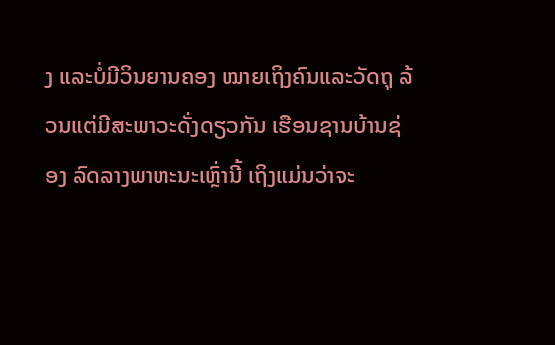ງ ແລະບໍ່ມີວິນຍານຄອງ ໝາຍເຖິງຄົນແລະວັດຖຸ ລ້ວນແຕ່ມີສະພາວະດັ່ງດຽວກັນ ເຮືອນຊານບ້ານຊ່ອງ ລົດລາງພາຫະນະເຫຼົ່ານີ້ ເຖິງແມ່ນວ່າຈະ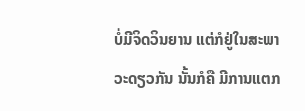ບໍ່ມີຈິດວິນຍານ ແຕ່ກໍຢູ່ໃນສະພາວະດຽວກັນ ນັ້ນກໍຄື ມີການແຕກ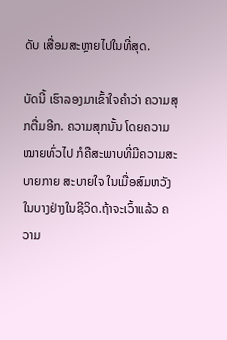ດັບ ເສື່ອມສະຫຼາຍໄປໃນທີ່ສຸດ.

ບັດນີ້ ເຮົາລອງມາເຂົ້າໃຈຄຳວ່າ ຄວາມສຸກຕື່ມອີກ. ຄວາມສຸກນັ້ນ ໂດຍຄວາມໝາຍທົ່ວໄປ ກໍຄືສະພາບທີ່ມີຄວາມສະບາຍກາຍ ສະບາຍໃຈ ໃນເມື່ອສົມຫວັງໃນບາງຢ່າງໃນຊີວິດ.ຖ້າຈະເວົ້າແລ້ວ ຄວາມ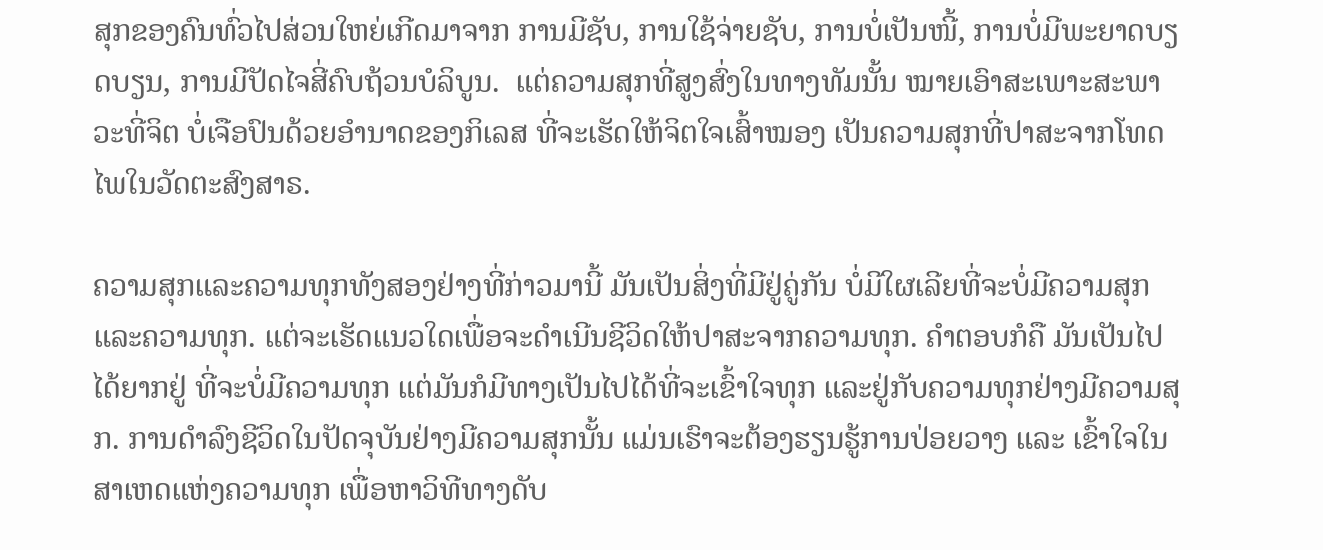ສຸກຂອງຄົນທົ່ວໄປສ່ວນໃຫຍ່ເກີດມາຈາກ ການມີຊັບ, ການໃຊ້ຈ່າຍຊັບ, ການບໍ່ເປັນໜີ້, ການບໍ່ມີພະຍາດບຽດບຽນ, ການມີປັດໄຈສີ່ຄົບຖ້ວນບໍລິບູນ.  ແຕ່ຄວາມສຸກທີ່ສູງສົ່ງໃນທາງທັມນັ້ນ ໝາຍເອົາສະເພາະສະພາວະທີ່ຈິຕ ບໍ່ເຈືອປົນດ້ວຍອຳນາດຂອງກິເລສ ທີ່ຈະເຮັດໃຫ້ຈິຕໃຈເສົ້າໝອງ ເປັນຄວາມສຸກທີ່ປາສະຈາກໂທດໄພໃນວັດຕະສົງສາຣ.

ຄວາມສຸກແລະຄວາມທຸກທັງສອງຢ່າງທີ່ກ່າວມານີ້ ມັນເປັນສິ່ງທີ່ມີຢູ່ຄູ່ກັນ ບໍ່ມີໃຜເລີຍທີ່ຈະບໍ່ມີຄວາມສຸກແລະຄວາມທຸກ. ແຕ່ຈະເຮັດແນວໃດເພື່ອຈະດຳເນີນຊີວິດໃຫ້ປາສະຈາກຄວາມທຸກ. ຄຳຕອບກໍຄື ມັນເປັນໄປໄດ້ຍາກຢູ່ ທີ່ຈະບໍ່ມີຄວາມທຸກ ແຕ່ມັນກໍມີທາງເປັນໄປໄດ້ທີ່ຈະເຂົ້າໃຈທຸກ ແລະຢູ່ກັບຄວາມທຸກຢ່າງມີຄວາມສຸກ. ການດຳລົງຊີວິດໃນປັດຈຸບັນຢ່າງມີຄວາມສຸກນັ້ນ ແມ່ນເຮົາຈະຕ້ອງຮຽນຮູ້ການປ່ອຍວາງ ແລະ ເຂົ້າໃຈໃນສາເຫດແຫ່ງຄວາມທຸກ ເພື່ອຫາວິທີທາງດັບ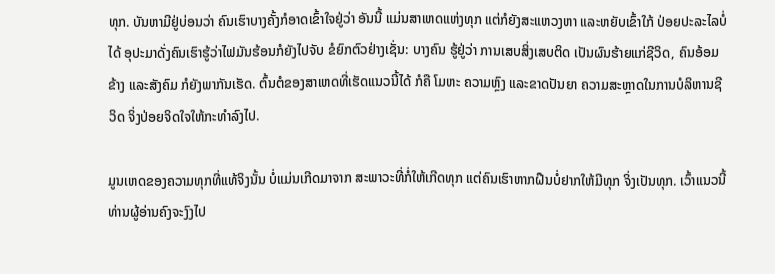ທຸກ. ບັນຫາມີຢູ່ບ່ອນວ່າ ຄົນເຮົາບາງຄັ້ງກໍອາດເຂົ້າໃຈຢູ່ວ່າ ອັນນີ້ ແມ່ນສາເຫດແຫ່ງທຸກ ແຕ່ກໍຍັງສະແຫວງຫາ ແລະຫຍັບເຂົ້າໃກ້ ປ່ອຍປະລະໄລບໍ່ໄດ້ ອຸປະມາດັ່ງຄົນເຮົາຮູ້ວ່າໄຟມັນຮ້ອນກໍຍັງໄປຈັບ ຂໍຍົກຕົວຢ່າງເຊັ່ນ: ບາງຄົນ ຮູ້ຢູ່ວ່າ ການເສບສິ່ງເສບຕິດ ເປັນຜົນຮ້າຍແກ່ຊີວິດ, ຄົນອ້ອມຂ້າງ ແລະສັງຄົມ ກໍຍັງພາກັນເຮັດ. ຕົ້ນຕໍຂອງສາເຫດທີ່ເຮັດແນວນີ້ໄດ້ ກໍຄື ໂມຫະ ຄວາມຫຼົງ ແລະຂາດປັນຍາ ຄວາມສະຫຼາດໃນການບໍລິຫານຊີວິດ ຈິ່ງປ່ອຍຈິດໃຈໃຫ້ກະທຳລົງໄປ.

ມູນເຫດຂອງຄວາມທຸກທີ່ແທ້ຈິງນັ້ນ ບໍ່ແມ່ນເກີດມາຈາກ ສະພາວະທີ່ກໍ່ໃຫ້ເກີດທຸກ ແຕ່ຄົນເຮົາຫາກຝືນບໍ່ຢາກໃຫ້ມີທຸກ ຈິ່ງເປັນທຸກ. ເວົ້າແນວນີ້ ທ່ານຜູ້ອ່ານຄົງຈະງົງໄປ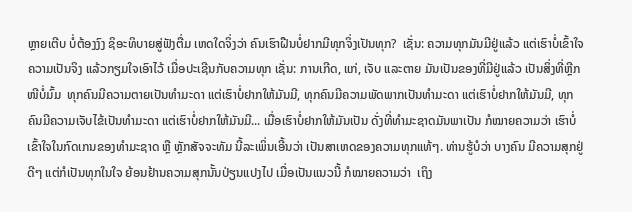ຫຼາຍເຕີບ ບໍ່ຕ້ອງງົງ ຊິອະທິບາຍສູ່ຟັງຕື່ມ ເຫດໃດຈິ່ງວ່າ ຄົນເຮົາຝືນບໍ່ຢາກມີທຸກຈິ່ງເປັນທຸກ?  ເຊັ່ນ: ຄວາມທຸກມັນມີຢູ່ແລ້ວ ແຕ່ເຮົາບໍ່ເຂົ້າໃຈຄວາມເປັນຈິງ ແລ້ວກຽມໃຈເອົາໄວ້ ເມື່ອປະເຊີນກັບຄວາມທຸກ ເຊັ່ນ: ການເກີດ, ແກ່, ເຈັບ ແລະຕາຍ ມັນເປັນຂອງທີ່ມີຢູ່ແລ້ວ ເປັນສິ່ງທີ່ຫຼີກໜີບໍ່ມົ້ມ  ທຸກຄົນມີຄວາມຕາຍເປັນທຳມະດາ ແຕ່ເຮົາບໍ່ຢາກໃຫ້ມັນມີ, ທຸກຄົນມີຄວາມພັດພາກເປັນທຳມະດາ ແຕ່ເຮົາບໍ່ຢາກໃຫ້ມັນມີ, ທຸກຄົນມີຄວາມເຈັບໄຂ້ເປັນທຳມະດາ ແຕ່ເຮົາບໍ່ຢາກໃຫ້ມັນມີ... ເມື່ອເຮົາບໍ່ຢາກໃຫ້ມັນເປັນ ດັ່ງທີ່ທຳມະຊາດມັນພາເປັນ ກໍໝາຍຄວາມວ່າ ເຮົາບໍ່ເຂົ້າໃຈໃນກົດເກນຂອງທຳມະຊາດ ຫຼື ຫຼັກສັຈຈະທັມ ນີ້ລະເພິ່ນເອີ້ນວ່າ ເປັນສາເຫດຂອງຄວາມທຸກແທ້ໆ. ທ່ານຮູ້ບໍວ່າ ບາງຄົນ ມີຄວາມສຸກຢູ່ດີໆ ແຕ່ກໍເປັນທຸກໃນໃຈ ຍ້ອນຢ້ານຄວາມສຸກນັ້ນປ່ຽນແປງໄປ ເມື່ອເປັນແນວນີ້ ກໍໝາຍຄວາມວ່າ  ເຖິງ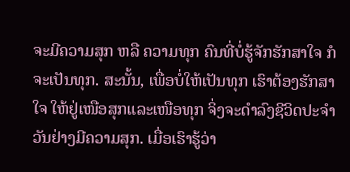ຈະມີຄວາມສຸກ ຫລື ຄວາມທຸກ ຄົນທີ່ບໍ່ຮູ້ຈັກຮັກສາໃຈ ກໍຈະເປັນທຸກ. ສະນັ້ນ, ເພື່ອບໍ່ໃຫ້ເປັນທຸກ ເຮົາຕ້ອງຮັກສາໃຈ ໃຫ້ຢູ່ເໜືອສຸກແລະເໜືອທຸກ ຈິ່ງຈະດຳລົງຊີວິດປະຈຳວັນຢ່າງມີຄວາມສຸກ. ເມື່ອເຮົາຮູ້ວ່າ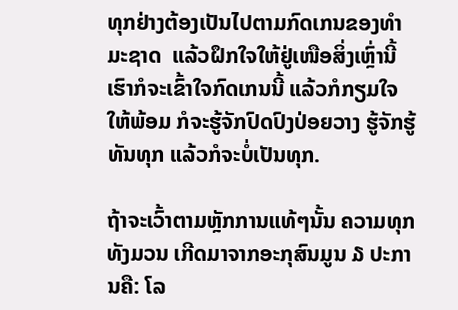ທຸກຢ່າງຕ້ອງເປັນໄປຕາມກົດເກນຂອງທຳມະຊາດ  ແລ້ວຝຶກໃຈໃຫ້ຢູ່ເໜືອສິ່ງເຫຼົ່ານີ້ ເຮົາກໍຈະເຂົ້າໃຈກົດເກນນີ້ ແລ້ວກໍກຽມໃຈໃຫ້ພ້ອມ ກໍຈະຮູ້ຈັກປົດປົງປ່ອຍວາງ ຮູ້ຈັກຮູ້ທັນທຸກ ແລ້ວກໍຈະບໍ່ເປັນທຸກ.

ຖ້າຈະເວົ້າຕາມຫຼັກການແທ້ໆນັ້ນ ຄວາມທຸກທັງມວນ ເກີດມາຈາກອະກຸສົນມູນ ໓ ປະການຄື: ໂລ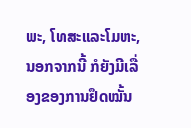ພະ, ໂທສະແລະໂມຫະ, ນອກຈາກນີ້ ກໍຍັງມີເລື່ອງຂອງການຢຶດໝັ້ນ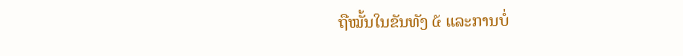ຖືໝັ້ນໃນຂັນທັງ ໕ ແລະການບໍ່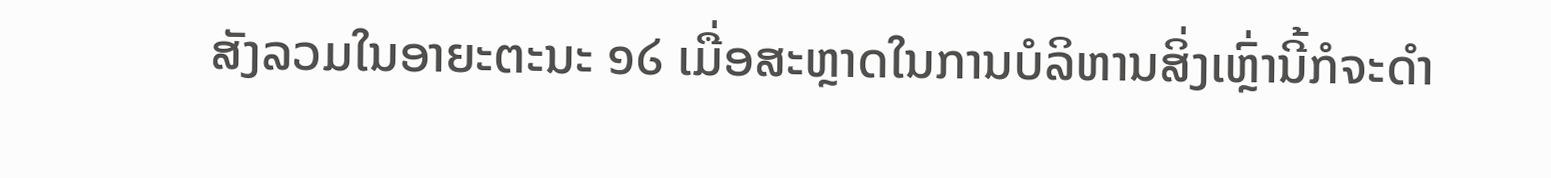ສັງລວມໃນອາຍະຕະນະ ໑໒ ເມື່ອສະຫຼາດໃນການບໍລິຫານສິ່ງເຫຼົ່ານີ້ກໍຈະດຳ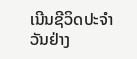ເນີນຊີວິດປະຈຳວັນຢ່າງ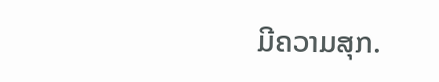ມີຄວາມສຸກ.